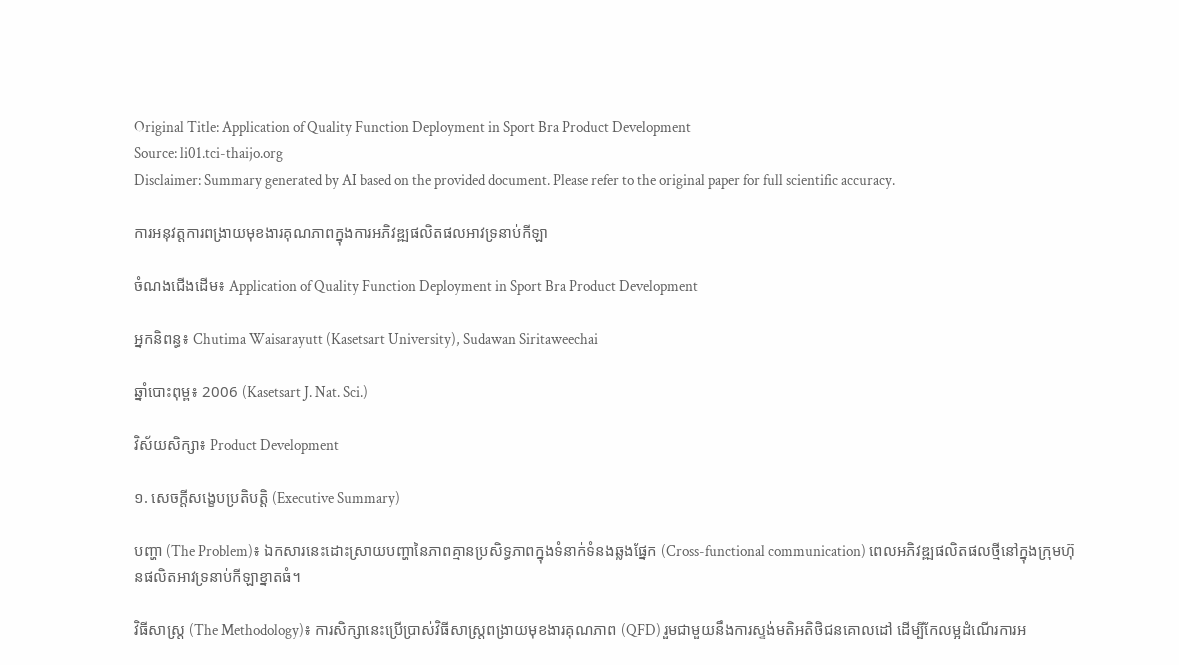Original Title: Application of Quality Function Deployment in Sport Bra Product Development
Source: li01.tci-thaijo.org
Disclaimer: Summary generated by AI based on the provided document. Please refer to the original paper for full scientific accuracy.

ការអនុវត្តការពង្រាយមុខងារគុណភាពក្នុងការអភិវឌ្ឍផលិតផលអាវទ្រនាប់កីឡា

ចំណងជើងដើម៖ Application of Quality Function Deployment in Sport Bra Product Development

អ្នកនិពន្ធ៖ Chutima Waisarayutt (Kasetsart University), Sudawan Siritaweechai

ឆ្នាំបោះពុម្ព៖ 2006 (Kasetsart J. Nat. Sci.)

វិស័យសិក្សា៖ Product Development

១. សេចក្តីសង្ខេបប្រតិបត្តិ (Executive Summary)

បញ្ហា (The Problem)៖ ឯកសារនេះដោះស្រាយបញ្ហានៃភាពគ្មានប្រសិទ្ធភាពក្នុងទំនាក់ទំនងឆ្លងផ្នែក (Cross-functional communication) ពេលអភិវឌ្ឍផលិតផលថ្មីនៅក្នុងក្រុមហ៊ុនផលិតអាវទ្រនាប់កីឡាខ្នាតធំ។

វិធីសាស្ត្រ (The Methodology)៖ ការសិក្សានេះប្រើប្រាស់វិធីសាស្ត្រពង្រាយមុខងារគុណភាព (QFD) រួមជាមួយនឹងការស្ទង់មតិអតិថិជនគោលដៅ ដើម្បីកែលម្អដំណើរការអ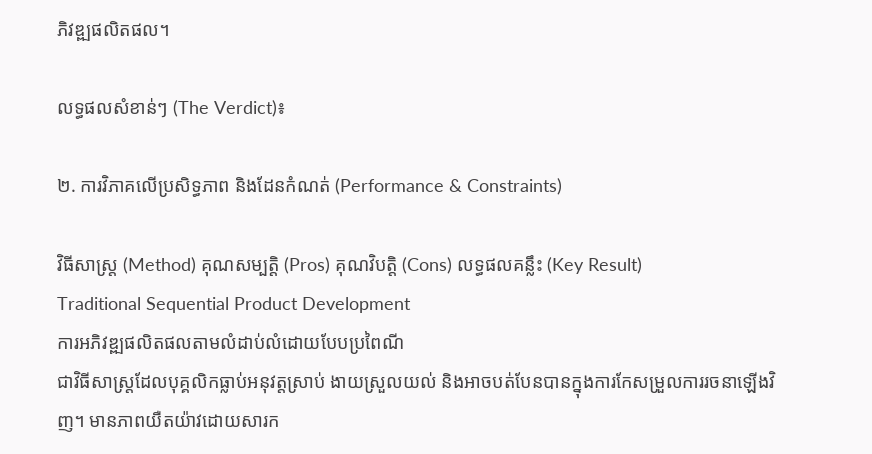ភិវឌ្ឍផលិតផល។

លទ្ធផលសំខាន់ៗ (The Verdict)៖

២. ការវិភាគលើប្រសិទ្ធភាព និងដែនកំណត់ (Performance & Constraints)

វិធីសាស្ត្រ (Method) គុណសម្បត្តិ (Pros) គុណវិបត្តិ (Cons) លទ្ធផលគន្លឹះ (Key Result)
Traditional Sequential Product Development
ការអភិវឌ្ឍផលិតផលតាមលំដាប់លំដោយបែបប្រពៃណី
ជាវិធីសាស្ត្រដែលបុគ្គលិកធ្លាប់អនុវត្តស្រាប់ ងាយស្រួលយល់ និងអាចបត់បែនបានក្នុងការកែសម្រួលការរចនាឡើងវិញ។ មានភាពយឺតយ៉ាវដោយសារក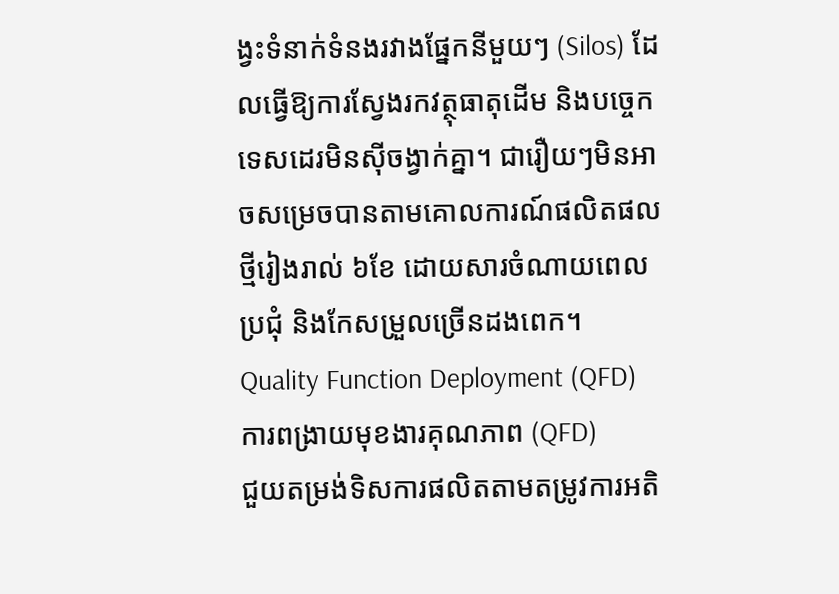ង្វះទំនាក់ទំនងរវាងផ្នែកនីមួយៗ (Silos) ដែលធ្វើឱ្យការស្វែងរកវត្ថុធាតុដើម និងបច្ចេកទេសដេរមិនស៊ីចង្វាក់គ្នា។ ជារឿយៗមិនអាចសម្រេចបានតាមគោលការណ៍ផលិតផលថ្មីរៀងរាល់ ៦ខែ ដោយសារចំណាយពេលប្រជុំ និងកែសម្រួលច្រើនដងពេក។
Quality Function Deployment (QFD)
ការពង្រាយមុខងារគុណភាព (QFD)
ជួយតម្រង់ទិសការផលិតតាមតម្រូវការអតិ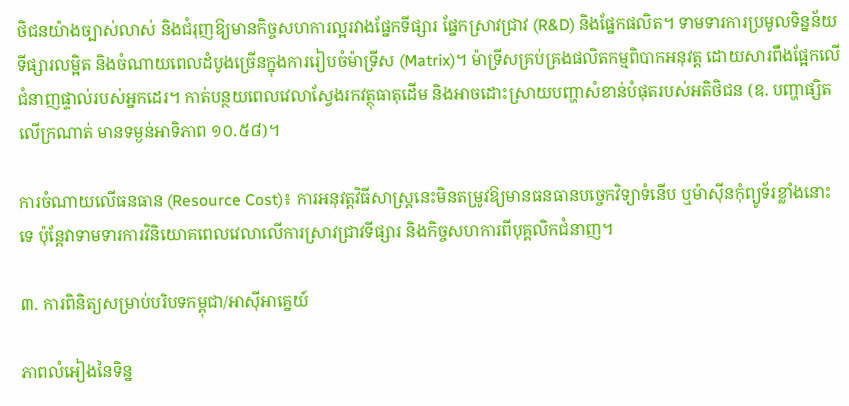ថិជនយ៉ាងច្បាស់លាស់ និងជំរុញឱ្យមានកិច្ចសហការល្អរវាងផ្នែកទីផ្សារ ផ្នែកស្រាវជ្រាវ (R&D) និងផ្នែកផលិត។ ទាមទារការប្រមូលទិន្នន័យទីផ្សារលម្អិត និងចំណាយពេលដំបូងច្រើនក្នុងការរៀបចំម៉ាទ្រីស (Matrix)។ ម៉ាទ្រីសគ្រប់គ្រងផលិតកម្មពិបាកអនុវត្ត ដោយសារពឹងផ្អែកលើជំនាញផ្ទាល់របស់អ្នកដេរ។ កាត់បន្ថយពេលវេលាស្វែងរកវត្ថុធាតុដើម និងអាចដោះស្រាយបញ្ហាសំខាន់បំផុតរបស់អតិថិជន (ឧ. បញ្ហាផ្សិតលើក្រណាត់ មានទម្ងន់អាទិភាព ១០.៥៨)។

ការចំណាយលើធនធាន (Resource Cost)៖ ការអនុវត្តវិធីសាស្ត្រនេះមិនតម្រូវឱ្យមានធនធានបច្ចេកវិទ្យាទំនើប ឬម៉ាស៊ីនកុំព្យូទ័រខ្លាំងនោះទេ ប៉ុន្តែវាទាមទារការវិនិយោគពេលវេលាលើការស្រាវជ្រាវទីផ្សារ និងកិច្ចសហការពីបុគ្គលិកជំនាញ។

៣. ការពិនិត្យសម្រាប់បរិបទកម្ពុជា/អាស៊ីអាគ្នេយ៍

ភាពលំអៀងនៃទិន្ន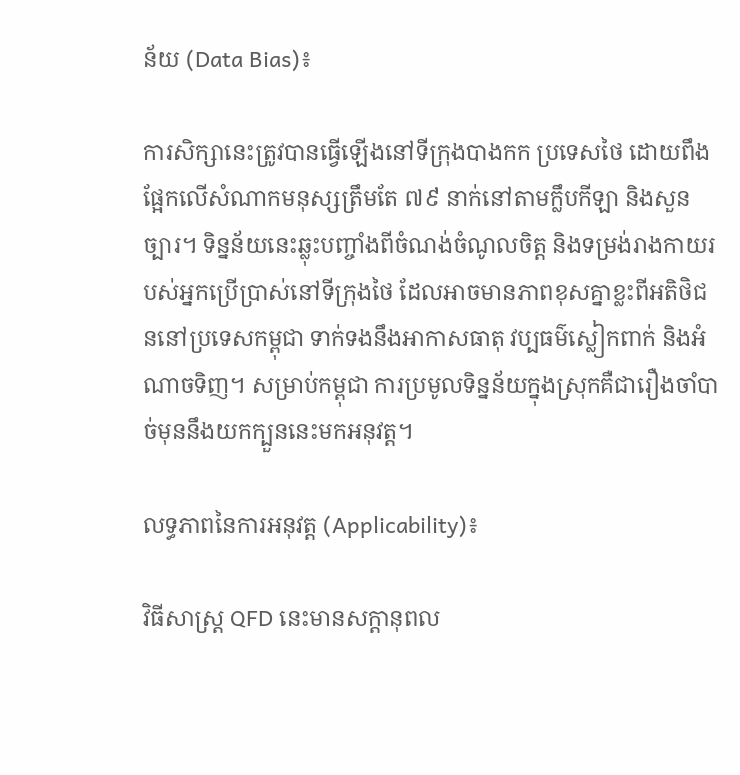ន័យ (Data Bias)៖

ការសិក្សានេះត្រូវបានធ្វើឡើងនៅទីក្រុងបាងកក ប្រទេសថៃ ដោយពឹងផ្អែកលើសំណាកមនុស្សត្រឹមតែ ៧៩ នាក់នៅតាមក្លឹបកីឡា និងសួនច្បារ។ ទិន្នន័យនេះឆ្លុះបញ្ចាំងពីចំណង់ចំណូលចិត្ត និងទម្រង់រាងកាយរបស់អ្នកប្រើប្រាស់នៅទីក្រុងថៃ ដែលអាចមានភាពខុសគ្នាខ្លះពីអតិថិជននៅប្រទេសកម្ពុជា ទាក់ទងនឹងអាកាសធាតុ វប្បធម៌ស្លៀកពាក់ និងអំណាចទិញ។ សម្រាប់កម្ពុជា ការប្រមូលទិន្នន័យក្នុងស្រុកគឺជារឿងចាំបាច់មុននឹងយកក្បួននេះមកអនុវត្ត។

លទ្ធភាពនៃការអនុវត្ត (Applicability)៖

វិធីសាស្ត្រ QFD នេះមានសក្ដានុពល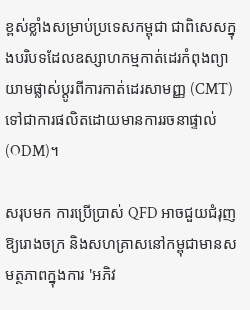ខ្ពស់ខ្លាំងសម្រាប់ប្រទេសកម្ពុជា ជាពិសេសក្នុងបរិបទដែលឧស្សាហកម្មកាត់ដេរកំពុងព្យាយាមផ្លាស់ប្តូរពីការកាត់ដេរសាមញ្ញ (CMT) ទៅជាការផលិតដោយមានការរចនាផ្ទាល់ (ODM)។

សរុបមក ការប្រើប្រាស់ QFD អាចជួយជំរុញឱ្យរោងចក្រ និងសហគ្រាសនៅកម្ពុជាមានសមត្ថភាពក្នុងការ 'អភិវ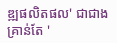ឌ្ឍផលិតផល' ជាជាងគ្រាន់តែ '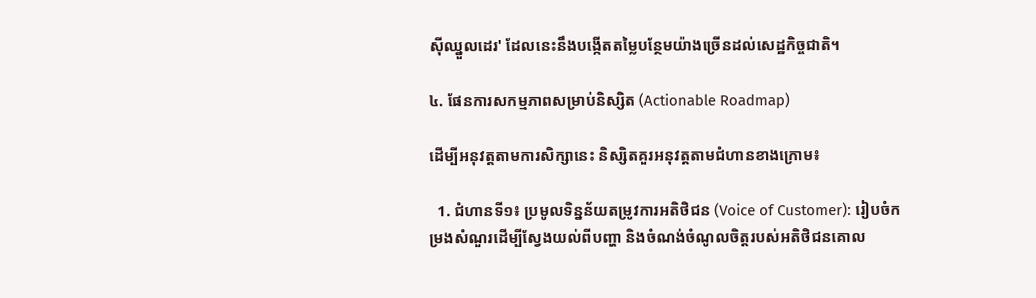ស៊ីឈ្នួលដេរ' ដែលនេះនឹងបង្កើតតម្លៃបន្ថែមយ៉ាងច្រើនដល់សេដ្ឋកិច្ចជាតិ។

៤. ផែនការសកម្មភាពសម្រាប់និស្សិត (Actionable Roadmap)

ដើម្បីអនុវត្តតាមការសិក្សានេះ និស្សិតគួរអនុវត្តតាមជំហានខាងក្រោម៖

  1. ជំហានទី១៖ ប្រមូលទិន្នន័យតម្រូវការអតិថិជន (Voice of Customer): រៀបចំកម្រងសំណួរដើម្បីស្វែងយល់ពីបញ្ហា និងចំណង់ចំណូលចិត្តរបស់អតិថិជនគោល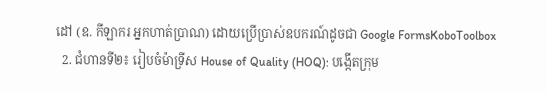ដៅ (ឧ. កីឡាករ អ្នកហាត់ប្រាណ) ដោយប្រើប្រាស់ឧបករណ៍ដូចជា Google FormsKoboToolbox
  2. ជំហានទី២៖ រៀបចំម៉ាទ្រីស House of Quality (HOQ): បង្កើតក្រុម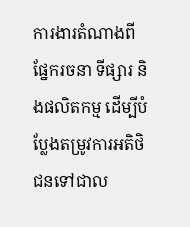ការងារតំណាងពីផ្នែករចនា ទីផ្សារ និងផលិតកម្ម ដើម្បីបំប្លែងតម្រូវការអតិថិជនទៅជាល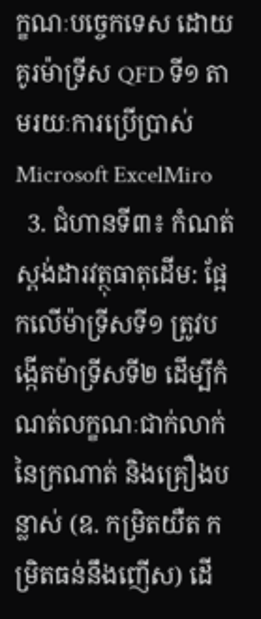ក្ខណៈបច្ចេកទេស ដោយគូរម៉ាទ្រីស QFD ទី១ តាមរយៈការប្រើប្រាស់ Microsoft ExcelMiro
  3. ជំហានទី៣៖ កំណត់ស្តង់ដារវត្ថុធាតុដើម: ផ្អែកលើម៉ាទ្រីសទី១ ត្រូវបង្កើតម៉ាទ្រីសទី២ ដើម្បីកំណត់លក្ខណៈជាក់លាក់នៃក្រណាត់ និងគ្រឿងបន្លាស់ (ឧ. កម្រិតយឺត កម្រិតធន់នឹងញើស) ដើ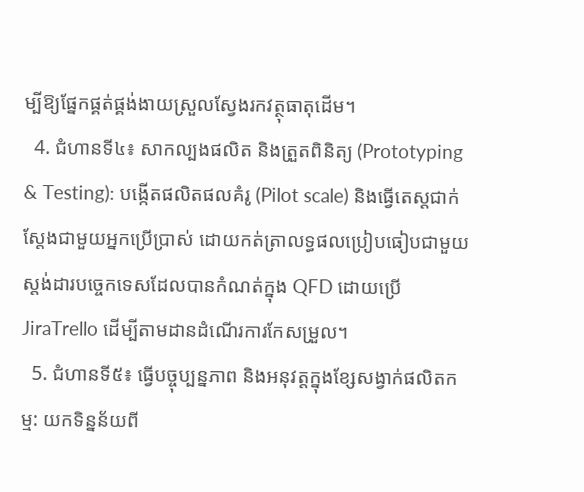ម្បីឱ្យផ្នែកផ្គត់ផ្គង់ងាយស្រួលស្វែងរកវត្ថុធាតុដើម។
  4. ជំហានទី៤៖ សាកល្បងផលិត និងត្រួតពិនិត្យ (Prototyping & Testing): បង្កើតផលិតផលគំរូ (Pilot scale) និងធ្វើតេស្តជាក់ស្តែងជាមួយអ្នកប្រើប្រាស់ ដោយកត់ត្រាលទ្ធផលប្រៀបធៀបជាមួយស្តង់ដារបច្ចេកទេសដែលបានកំណត់ក្នុង QFD ដោយប្រើ JiraTrello ដើម្បីតាមដានដំណើរការកែសម្រួល។
  5. ជំហានទី៥៖ ធ្វើបច្ចុប្បន្នភាព និងអនុវត្តក្នុងខ្សែសង្វាក់ផលិតកម្ម: យកទិន្នន័យពី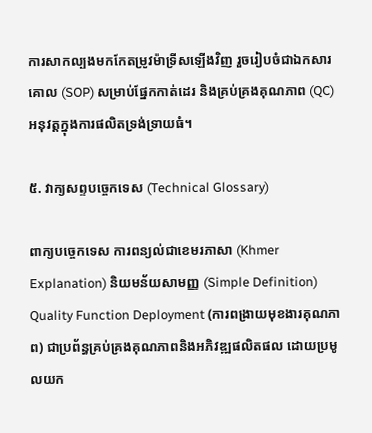ការសាកល្បងមកកែតម្រូវម៉ាទ្រីសឡើងវិញ រួចរៀបចំជាឯកសារគោល (SOP) សម្រាប់ផ្នែកកាត់ដេរ និងគ្រប់គ្រងគុណភាព (QC) អនុវត្តក្នុងការផលិតទ្រង់ទ្រាយធំ។

៥. វាក្យសព្ទបច្ចេកទេស (Technical Glossary)

ពាក្យបច្ចេកទេស ការពន្យល់ជាខេមរភាសា (Khmer Explanation) និយមន័យសាមញ្ញ (Simple Definition)
Quality Function Deployment (ការពង្រាយមុខងារគុណភាព) ជាប្រព័ន្ធគ្រប់គ្រងគុណភាពនិងអភិវឌ្ឍផលិតផល ដោយប្រមូលយក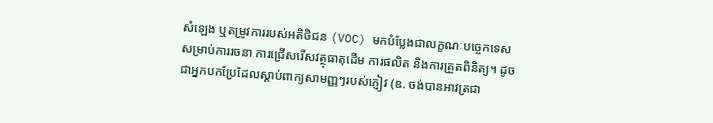សំឡេង ឬតម្រូវការរបស់អតិថិជន (VOC) មកបំប្លែងជាលក្ខណៈបច្ចេកទេសសម្រាប់ការរចនា ការជ្រើសរើសវត្ថុធាតុដើម ការផលិត និងការត្រួតពិនិត្យ។ ដូចជាអ្នកបកប្រែដែលស្តាប់ពាក្យសាមញ្ញៗរបស់ភ្ញៀវ (ឧ. ចង់បានអាវត្រជា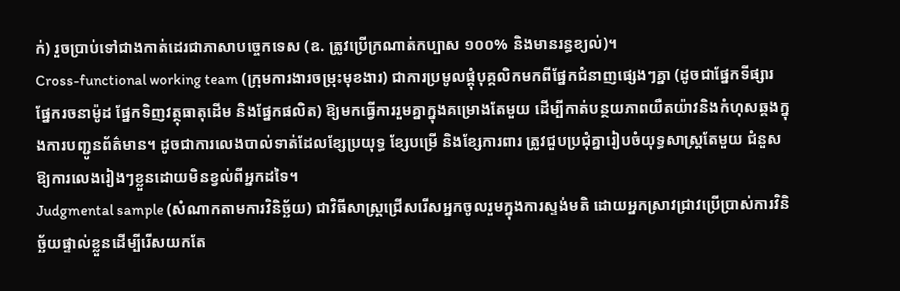ក់) រួចប្រាប់ទៅជាងកាត់ដេរជាភាសាបច្ចេកទេស (ឧ. ត្រូវប្រើក្រណាត់កប្បាស ១០០% និងមានរន្ធខ្យល់)។
Cross-functional working team (ក្រុមការងារចម្រុះមុខងារ) ជាការប្រមូលផ្តុំបុគ្គលិកមកពីផ្នែកជំនាញផ្សេងៗគ្នា (ដូចជាផ្នែកទីផ្សារ ផ្នែករចនាម៉ូដ ផ្នែកទិញវត្ថុធាតុដើម និងផ្នែកផលិត) ឱ្យមកធ្វើការរួមគ្នាក្នុងគម្រោងតែមួយ ដើម្បីកាត់បន្ថយភាពយឺតយ៉ាវនិងកំហុសឆ្គងក្នុងការបញ្ជូនព័ត៌មាន។ ដូចជាការលេងបាល់ទាត់ដែលខ្សែប្រយុទ្ធ ខ្សែបម្រើ និងខ្សែការពារ ត្រូវជួបប្រជុំគ្នារៀបចំយុទ្ធសាស្ត្រតែមួយ ជំនួសឱ្យការលេងរៀងៗខ្លួនដោយមិនខ្វល់ពីអ្នកដទៃ។
Judgmental sample (សំណាកតាមការវិនិច្ឆ័យ) ជាវិធីសាស្ត្រជ្រើសរើសអ្នកចូលរួមក្នុងការស្ទង់មតិ ដោយអ្នកស្រាវជ្រាវប្រើប្រាស់ការវិនិច្ឆ័យផ្ទាល់ខ្លួនដើម្បីរើសយកតែ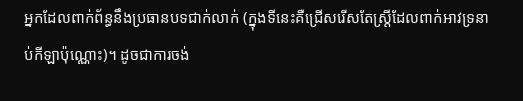អ្នកដែលពាក់ព័ន្ធនឹងប្រធានបទជាក់លាក់ (ក្នុងទីនេះគឺជ្រើសរើសតែស្ត្រីដែលពាក់អាវទ្រនាប់កីឡាប៉ុណ្ណោះ)។ ដូចជាការចង់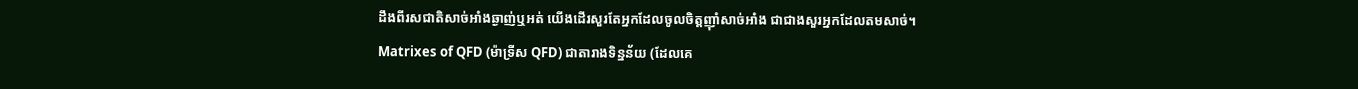ដឹងពីរសជាតិសាច់អាំងឆ្ងាញ់ឬអត់ យើងដើរសួរតែអ្នកដែលចូលចិត្តញ៉ាំសាច់អាំង ជាជាងសួរអ្នកដែលតមសាច់។
Matrixes of QFD (ម៉ាទ្រីស QFD) ជាតារាងទិន្នន័យ (ដែលគេ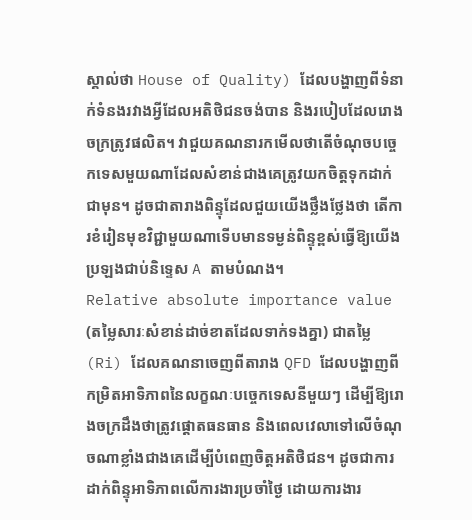ស្គាល់ថា House of Quality) ដែលបង្ហាញពីទំនាក់ទំនងរវាងអ្វីដែលអតិថិជនចង់បាន និងរបៀបដែលរោងចក្រត្រូវផលិត។ វាជួយគណនារកមើលថាតើចំណុចបច្ចេកទេសមួយណាដែលសំខាន់ជាងគេត្រូវយកចិត្តទុកដាក់ជាមុន។ ដូចជាតារាងពិន្ទុដែលជួយយើងថ្លឹងថ្លែងថា តើការខំរៀនមុខវិជ្ជាមួយណាទើបមានទម្ងន់ពិន្ទុខ្ពស់ធ្វើឱ្យយើងប្រឡងជាប់និទ្ទេស A តាមបំណង។
Relative absolute importance value (តម្លៃសារៈសំខាន់ដាច់ខាតដែលទាក់ទងគ្នា) ជាតម្លៃ (Ri) ដែលគណនាចេញពីតារាង QFD ដែលបង្ហាញពីកម្រិតអាទិភាពនៃលក្ខណៈបច្ចេកទេសនីមួយៗ ដើម្បីឱ្យរោងចក្រដឹងថាត្រូវផ្តោតធនធាន និងពេលវេលាទៅលើចំណុចណាខ្លាំងជាងគេដើម្បីបំពេញចិត្តអតិថិជន។ ដូចជាការដាក់ពិន្ទុអាទិភាពលើការងារប្រចាំថ្ងៃ ដោយការងារ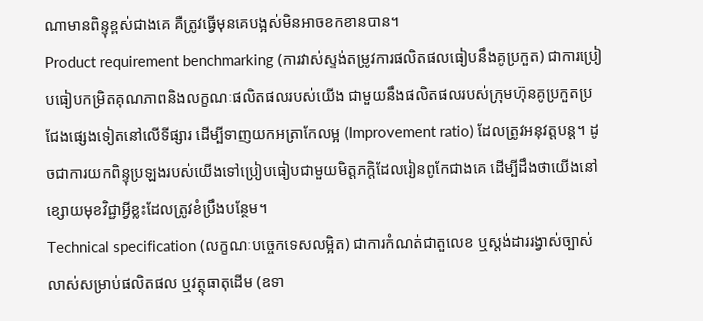ណាមានពិន្ទុខ្ពស់ជាងគេ គឺត្រូវធ្វើមុនគេបង្អស់មិនអាចខកខានបាន។
Product requirement benchmarking (ការវាស់ស្ទង់តម្រូវការផលិតផលធៀបនឹងគូប្រកួត) ជាការប្រៀបធៀបកម្រិតគុណភាពនិងលក្ខណៈផលិតផលរបស់យើង ជាមួយនឹងផលិតផលរបស់ក្រុមហ៊ុនគូប្រកួតប្រជែងផ្សេងទៀតនៅលើទីផ្សារ ដើម្បីទាញយកអត្រាកែលម្អ (Improvement ratio) ដែលត្រូវអនុវត្តបន្ត។ ដូចជាការយកពិន្ទុប្រឡងរបស់យើងទៅប្រៀបធៀបជាមួយមិត្តភក្តិដែលរៀនពូកែជាងគេ ដើម្បីដឹងថាយើងនៅខ្សោយមុខវិជ្ជាអ្វីខ្លះដែលត្រូវខំប្រឹងបន្ថែម។
Technical specification (លក្ខណៈបច្ចេកទេសលម្អិត) ជាការកំណត់ជាតួលេខ ឬស្តង់ដាររង្វាស់ច្បាស់លាស់សម្រាប់ផលិតផល ឬវត្ថុធាតុដើម (ឧទា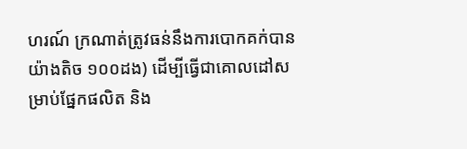ហរណ៍ ក្រណាត់ត្រូវធន់នឹងការបោកគក់បានយ៉ាងតិច ១០០ដង) ដើម្បីធ្វើជាគោលដៅសម្រាប់ផ្នែកផលិត និង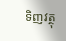ទិញវត្ថុ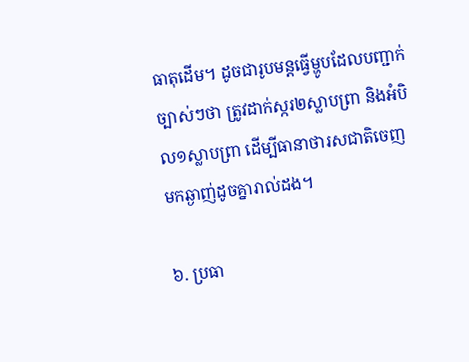ធាតុដើម។ ដូចជារូបមន្តធ្វើម្ហូបដែលបញ្ជាក់ច្បាស់ៗថា ត្រូវដាក់ស្ករ២ស្លាបព្រា និងអំបិល១ស្លាបព្រា ដើម្បីធានាថារសជាតិចេញមកឆ្ងាញ់ដូចគ្នារាល់ដង។

៦. ប្រធា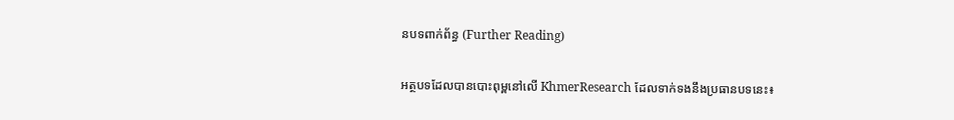នបទពាក់ព័ន្ធ (Further Reading)

អត្ថបទដែលបានបោះពុម្ពនៅលើ KhmerResearch ដែលទាក់ទងនឹងប្រធានបទនេះ៖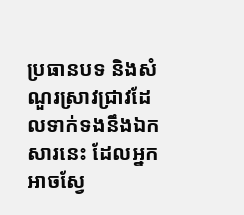ប្រធានបទ និងសំណួរស្រាវជ្រាវដែលទាក់ទងនឹងឯកសារនេះ ដែលអ្នកអាចស្វែ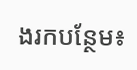ងរកបន្ថែម៖